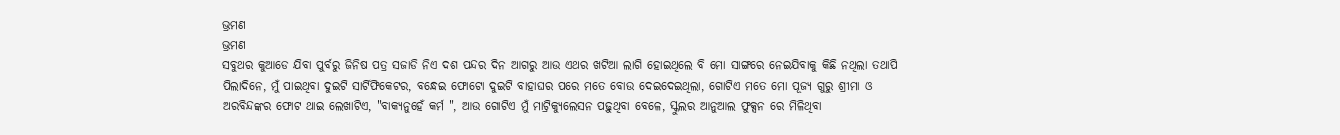ଭ୍ରମଣ
ଭ୍ରମଣ
ସବୁଥର କୁଆଡେ ଯିବା ପୁର୍ବରୁ ଜିନିଷ ପତ୍ର ସଜାଡି ନିଏ ଦଶ ପନ୍ଦର ଦିନ ଆଗରୁ ଆଉ ଏଥର ଖଟିଆ ଲାଗି ହୋଇଥିଲେ ବି ମୋ ସାଙ୍ଗରେ ନେଇଯିବାକୁ କିଛି ନଥିଲା ତଥାପି ପିଲାଦିନେ, ମୁଁ ପାଇଥିବା ଦୁଇଟି ସାର୍ଟିଫିକେଟର, ବନ୍ଧେଇ ଫୋଟୋ ଦୁଇଟି ବାହାଘର ପରେ ମତେ ବୋଉ ଦେଇଦେଇଥିଲା, ଗୋଟିଏ ମତେ ମୋ ପୂଜ୍ୟ ଗୁରୁ ଶ୍ରୀମା ଓ ଅରବିନ୍ଦଙ୍କର ଫୋଟ ଥାଇ ଲେଖାଟିଏ, "ବାକ୍ୟନୁହେଁ କର୍ମ ", ଆଉ ଗୋଟିଏ ମୁଁ ମାଟ୍ରିକ୍ୟୁଲେସନ ପଢ଼ୁଥିବା ବେଳେ, ସ୍କୁଲର ଆନୁଆଲ ଫୁକ୍ସନ ରେ ମିଳିଥିବା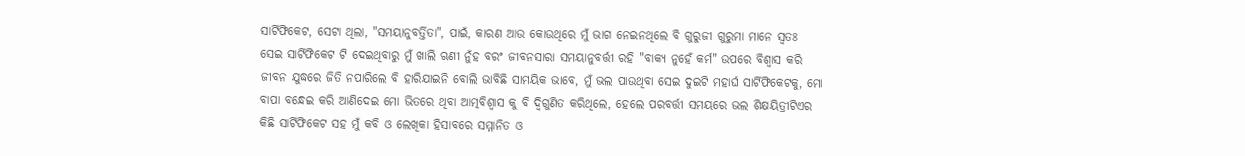ସାର୍ଟିଫିକେଟ, ସେଟା ଥିଲା, "ସମୟାନୁବର୍ତ୍ତିତା", ପାଇଁ, କାରଣ ଆଉ କୋଉଥିରେ ମୁଁ ଭାଗ ନେଇନଥିଲେ ବି ଗୁରୁଜୀ ଗୁରୁମା ମାନେ ସ୍ୱତଃ ସେଇ ସାର୍ଟିଫିକେଟ ଟି ଦେଇଥିବାରୁ ମୁଁ ଖାଲି ଋଣୀ ନୁଁହ ବରଂ ଜୀବନସାରା ସମୟାନୁବର୍ତ୍ତୀ ରହି "ବାକ୍ୟ ନୁହେଁ କର୍ମ" ଉପରେ ବିଶ୍ୱାସ କରି ଜୀବନ ଯୁଦ୍ଧରେ ଜିତି ନପାରିଲେ ବି ହାରିଯାଇନି ବୋଲି ଭାବିଛି ସାମୟିକ ଭାବେ, ମୁଁ ଭଲ ପାଉଥିବା ସେଇ ଦୁଇଟି ମହାର୍ଘ ସାର୍ଟିଫିକେଟକୁ, ମୋ ବାପା ବନ୍ଧେଇ କରି ଆଣିଦେଇ ମୋ ଭିତରେ ଥିବା ଆତ୍ମବିଶ୍ୱାସ କୁ ବି ଦ୍ବିଗୁଣିତ କରିଥିଲେ, ହେଲେ ପରବର୍ତ୍ତୀ ସମୟରେ ଭଲ ଶିକ୍ଷୟିତ୍ରୀଟିଏର କିଛି ସାର୍ଟିଫିକେଟ ସହ ମୁଁ କବି ଓ ଲେଖିକା ହିସାବରେ ସମ୍ମାନିତ ଓ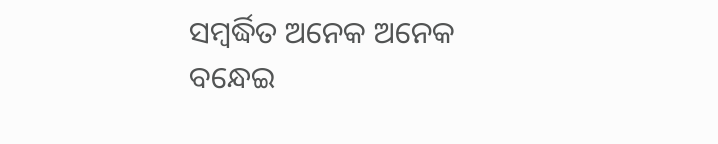ସମ୍ବର୍ଦ୍ଧିତ ଅନେକ ଅନେକ ବନ୍ଧେଇ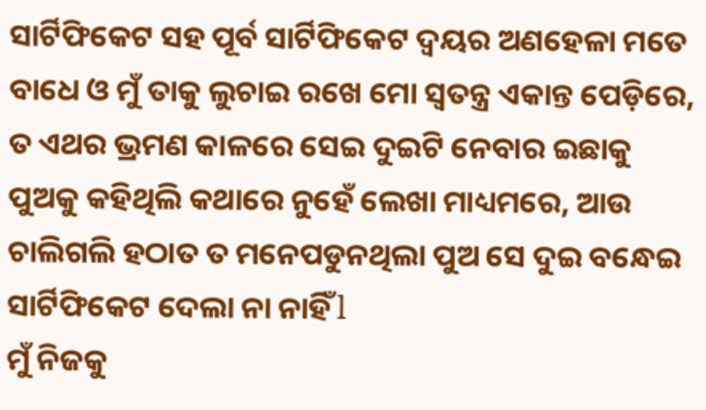ସାର୍ଟିଫିକେଟ ସହ ପୂର୍ବ ସାର୍ଟିଫିକେଟ ଦ୍ବୟର ଅଣହେଳା ମତେ ବାଧେ ଓ ମୁଁ ତାକୁ ଲୁଚାଇ ରଖେ ମୋ ସ୍ୱତନ୍ତ୍ର ଏକାନ୍ତ ପେଡ଼ିରେ, ତ ଏଥର ଭ୍ରମଣ କାଳରେ ସେଇ ଦୁଇଟି ନେବାର ଇଛାକୁ ପୁଅକୁ କହିଥିଲି କଥାରେ ନୁହେଁ ଲେଖା ମାଧ୍ୟମରେ, ଆଉ ଚାଲିଗଲି ହଠାତ ତ ମନେପଡୁନଥିଲା ପୁଅ ସେ ଦୁଇ ବନ୍ଧେଇ ସାର୍ଟିଫିକେଟ ଦେଲା ନା ନାହିଁ l
ମୁଁ ନିଜକୁ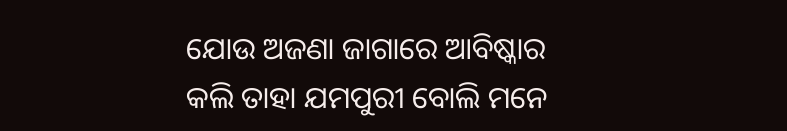ଯୋଉ ଅଜଣା ଜାଗାରେ ଆବିଷ୍କାର କଲି ତାହା ଯମପୁରୀ ବୋଲି ମନେ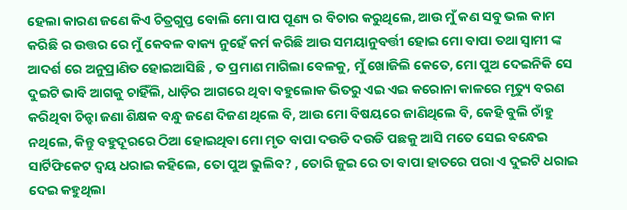ହେଲା କାରଣ ଜଣେ କିଏ ଚିତ୍ରଗୁପ୍ତ ବୋଲି ମୋ ପାପ ପୂଣ୍ୟ ର ବିଚାର କରୁଥିଲେ, ଆଉ ମୁଁ କଣ ସବୁ ଭଲ କାମ କରିଛି ର ଉତ୍ତର ରେ ମୁଁ କେବଳ ବାକ୍ୟ ନୁହେଁ କର୍ମ କରିଛି ଆଉ ସମୟାନୁବର୍ତ୍ତୀ ହୋଇ ମୋ ବାପା ତଥା ସ୍ୱାମୀ ଙ୍କ ଆଦର୍ଶ ରେ ଅନୁପ୍ରାଣିତ ହୋଇଆସିଛି , ତ ପ୍ରମାଣ ମାଗିଲା ବେଳକୁ, ମୁଁ ଖୋଜିଲି କେତେ, ମୋ ପୁଅ ଦେଇନିକି ସେ ଦୁଇଟି ଭାବି ଆଗକୁ ଚାହିଁଲି, ଧାଡ଼ିର ଆଗରେ ଥିବା ବହୁଲୋକ ଭିତରୁ ଏଇ ଏଇ କରୋନା କାଳରେ ମୃତ୍ୟୁ ବରଣ କରିଥିବା ଚିନ୍ହା ଜଣା ଶିକ୍ଷକ ବନ୍ଧୁ ଜଣେ ଦିଜଣ ଥିଲେ ବି, ଆଉ ମୋ ବିଷୟରେ ଜାଣିଥିଲେ ବି, କେହି ବୁଲି ଚାଁହୁ ନଥିଲେ, କିନ୍ତୁ ବହୁଦୂରରେ ଠିଆ ହୋଇଥିବା ମୋ ମୃତ ବାପା ଦଉଡି ଦଉଡି ପଛକୁ ଆସି ମତେ ସେଇ ବନ୍ଧେଇ ସାର୍ଟିଫିକେଟ ଦ୍ବୟ ଧରାଇ କହିଲେ, ତୋ ପୁଅ ଭୁଲିବ? , ତୋରି ଜୁଇ ରେ ତା ବାପା ହାତରେ ପରା ଏ ଦୁଇଟି ଧରାଇ ଦେଇ କହୁଥିଲା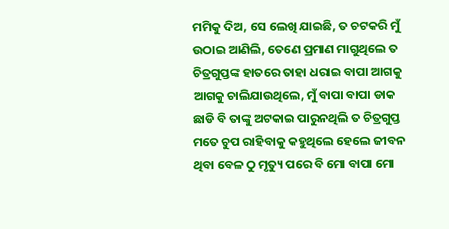ମମିକୁ ଦିଅ, ସେ ଲେଖି ଯାଇଛି, ତ ଚଟକରି ମୁଁ ଉଠାଇ ଆଣିଲି, ତେଣେ ପ୍ରମାଣ ମାଗୁଥିଲେ ତ ଚିତ୍ରଗୁପ୍ତଙ୍କ ହାତରେ ତାହା ଧରାଇ ବାପା ଆଗକୁ ଆଗକୁ ଚାଲିଯାଉଥିଲେ, ମୁଁ ବାପା ବାପା ଡାକ ଛାଡି ବି ତାଙ୍କୁ ଅଟକାଇ ପାରୁନଥିଲି ତ ଚିତ୍ରଗୁପ୍ତ ମତେ ଚୁପ ରାହିବାକୁ କହୁଥିଲେ ହେଲେ ଜୀବନ ଥିବା ବେଳ ଠୁ ମୃତ୍ୟୁ ପରେ ବି ମୋ ବାପା ମୋ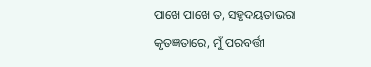ପାଖେ ପାଖେ ତ, ସହୃଦୟତାଭରା କୃତଜ୍ଞତାରେ, ମୁଁ ପରବର୍ତ୍ତୀ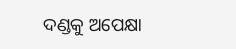ଦଣ୍ଡକୁ ଅପେକ୍ଷା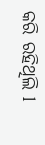କରି ରହିଥିଲି l